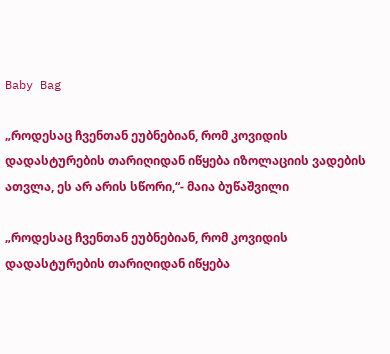Baby Bag

„როდესაც ჩვენთან ეუბნებიან, რომ კოვიდის დადასტურების თარიღიდან იწყება იზოლაციის ვადების ათვლა, ეს არ არის სწორი,“- მაია ბუწაშვილი

„როდესაც ჩვენთან ეუბნებიან, რომ კოვიდის დადასტურების თარიღიდან იწყება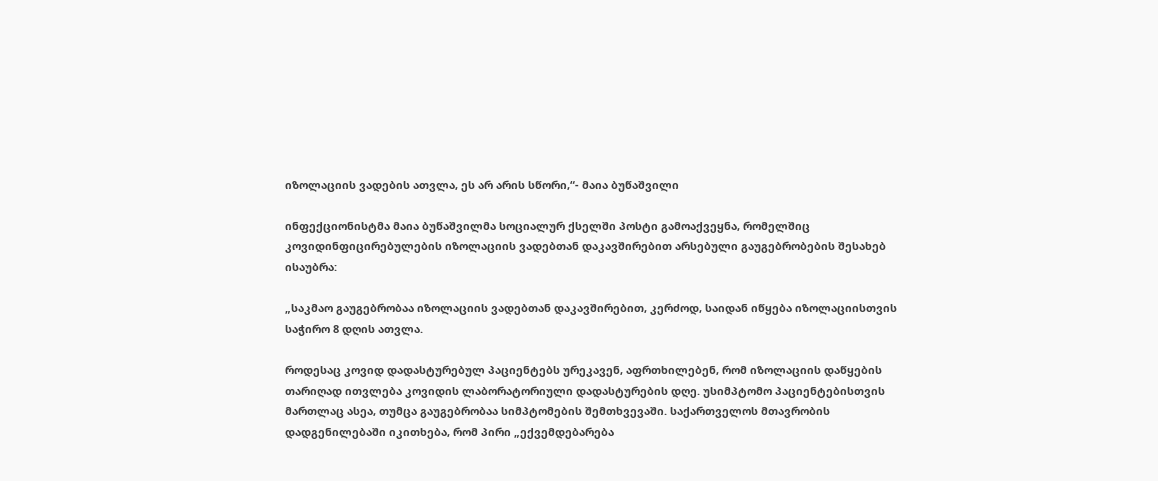იზოლაციის ვადების ათვლა, ეს არ არის სწორი,“- მაია ბუწაშვილი

ინფექციონისტმა მაია ბუწაშვილმა სოციალურ ქსელში პოსტი გამოაქვეყნა, რომელშიც კოვიდინფიცირებულების იზოლაციის ვადებთან დაკავშირებით არსებული გაუგებრობების შესახებ ისაუბრა:

„საკმაო გაუგებრობაა იზოლაციის ვადებთან დაკავშირებით, კერძოდ, საიდან იწყება იზოლაციისთვის საჭირო 8 დღის ათვლა.

როდესაც კოვიდ დადასტურებულ პაციენტებს ურეკავენ, აფრთხილებენ, რომ იზოლაციის დაწყების თარიღად ითვლება კოვიდის ლაბორატორიული დადასტურების დღე. უსიმპტომო პაციენტებისთვის მართლაც ასეა, თუმცა გაუგებრობაა სიმპტომების შემთხვევაში. საქართველოს მთავრობის დადგენილებაში იკითხება, რომ პირი „ექვემდებარება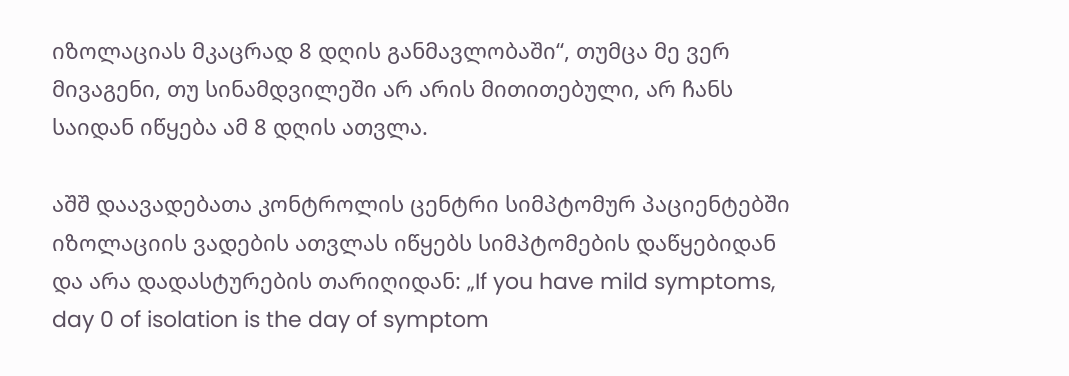იზოლაციას მკაცრად 8 დღის განმავლობაში“, თუმცა მე ვერ მივაგენი, თუ სინამდვილეში არ არის მითითებული, არ ჩანს საიდან იწყება ამ 8 დღის ათვლა.

აშშ დაავადებათა კონტროლის ცენტრი სიმპტომურ პაციენტებში იზოლაციის ვადების ათვლას იწყებს სიმპტომების დაწყებიდან და არა დადასტურების თარიღიდან: „If you have mild symptoms, day 0 of isolation is the day of symptom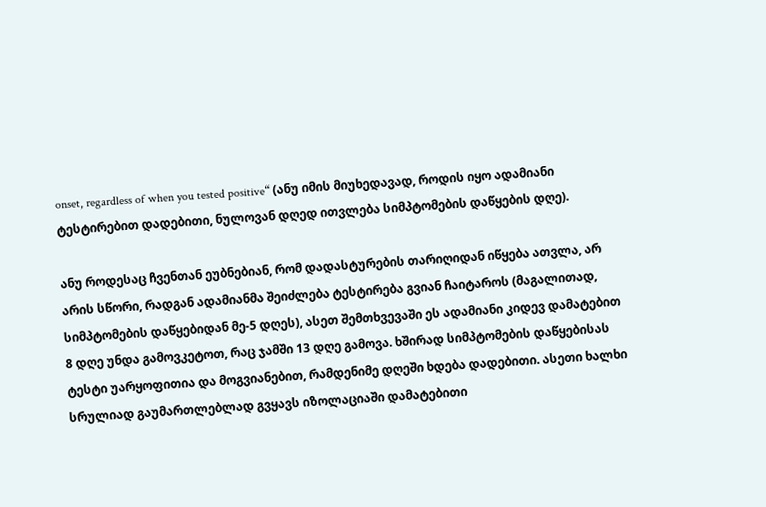onset, regardless of when you tested positive“ (ანუ იმის მიუხედავად, როდის იყო ადამიანი ტესტირებით დადებითი, ნულოვან დღედ ითვლება სიმპტომების დაწყების დღე).

ანუ როდესაც ჩვენთან ეუბნებიან, რომ დადასტურების თარიღიდან იწყება ათვლა, არ არის სწორი, რადგან ადამიანმა შეიძლება ტესტირება გვიან ჩაიტაროს (მაგალითად, სიმპტომების დაწყებიდან მე-5 დღეს), ასეთ შემთხვევაში ეს ადამიანი კიდევ დამატებით 8 დღე უნდა გამოვკეტოთ, რაც ჯამში 13 დღე გამოვა. ხშირად სიმპტომების დაწყებისას ტესტი უარყოფითია და მოგვიანებით, რამდენიმე დღეში ხდება დადებითი. ასეთი ხალხი სრულიად გაუმართლებლად გვყავს იზოლაციაში დამატებითი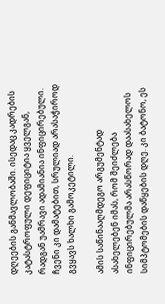დღეების განმავლობაში. ისედაც კადრების კატასტროფული დეფიციტია ყველგან, რადგან უამრავი ადამიანია ინფიცირებული. ჩვენი კი დამატებით, სრულიად არასაჭიროდ გვყავს ხალხი გამოკეტილი.

ამის საწინააღმდეგო არგუმენტად ასახელებენ იმას, რომ შეიძლება ინფიცირებულმა არასწორად დაასახელოს სიმპტომების დაწყების დღე. კი ბატონო, ეს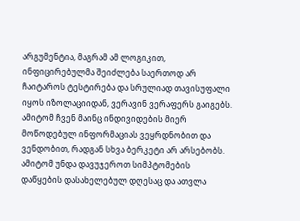არგუმენტია, მაგრამ ამ ლოგიკით, ინფიცირებულმა შეიძლება საერთოდ არ ჩაიტაროს ტესტირება და სრულიად თავისუფალი იყოს იზოლაციიდან, ვერავინ ვერაფერს გაიგებს. ამიტომ ჩვენ მაინც ინდივიდების მიერ მოწოდებულ ინფორმაციას ვეყრდნობით და ვენდობით, რადგან სხვა ბერკეტი არ არსებობს. ამიტომ უნდა დავუჯეროთ სიმპტომების დაწყების დასახელებულ დღესაც და ათვლა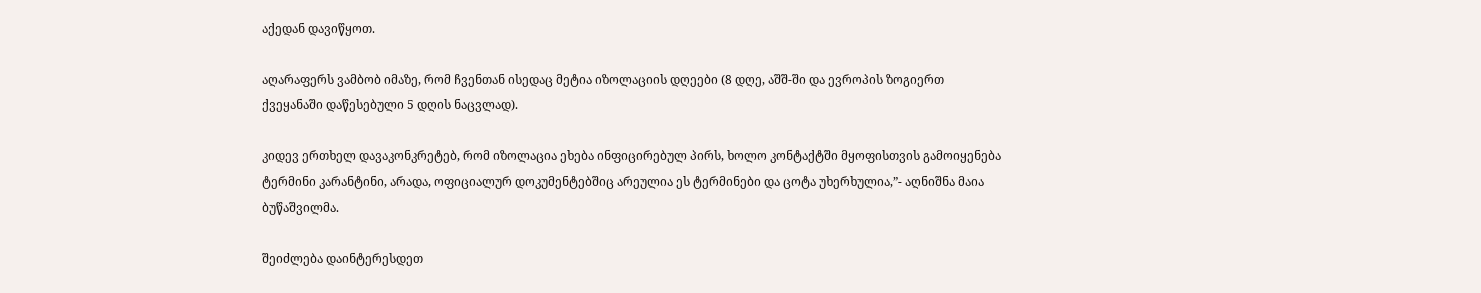აქედან დავიწყოთ.

აღარაფერს ვამბობ იმაზე, რომ ჩვენთან ისედაც მეტია იზოლაციის დღეები (8 დღე, აშშ-ში და ევროპის ზოგიერთ ქვეყანაში დაწესებული 5 დღის ნაცვლად).

კიდევ ერთხელ დავაკონკრეტებ, რომ იზოლაცია ეხება ინფიცირებულ პირს, ხოლო კონტაქტში მყოფისთვის გამოიყენება ტერმინი კარანტინი, არადა, ოფიციალურ დოკუმენტებშიც არეულია ეს ტერმინები და ცოტა უხერხულია,”- აღნიშნა მაია ბუწაშვილმა.

შეიძლება დაინტერესდეთ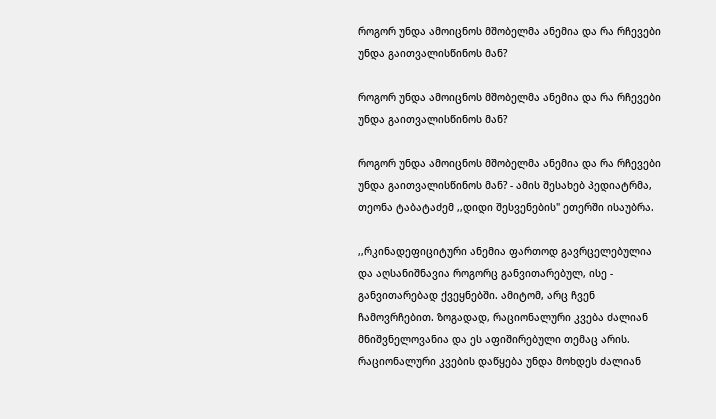როგორ უნდა ამოიცნოს მშობელმა ანემია და რა რჩევები უნდა გაითვალისწინოს მან?

როგორ უნდა ამოიცნოს მშობელმა ანემია და რა რჩევები უნდა გაითვალისწინოს მან?

როგორ უნდა ამოიცნოს მშობელმა ანემია და რა რჩევები უნდა გაითვალისწინოს მან? - ამის შესახებ პედიატრმა, თეონა ტაბატაძემ ,,დიდი შესვენების" ეთერში ისაუბრა.

,,რკინადეფიციტური ანემია ფართოდ გავრცელებულია და აღსანიშნავია როგორც განვითარებულ, ისე - განვითარებად ქვეყნებში. ამიტომ, არც ჩვენ ჩამოვრჩებით. ზოგადად, რაციონალური კვება ძალიან მნიშვნელოვანია და ეს აფიშირებული თემაც არის. რაციონალური კვების დაწყება უნდა მოხდეს ძალიან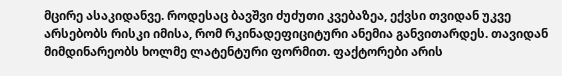მცირე ასაკიდანვე. როდესაც ბავშვი ძუძუთი კვებაზეა, ექვსი თვიდან უკვე არსებობს რისკი იმისა, რომ რკინადეფიციტური ანემია განვითარდეს. თავიდან მიმდინარეობს ხოლმე ლატენტური ფორმით. ფაქტორები არის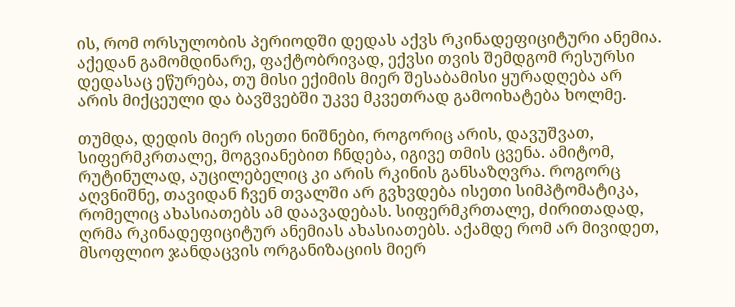ის, რომ ორსულობის პერიოდში დედას აქვს რკინადეფიციტური ანემია. აქედან გამომდინარე, ფაქტობრივად, ექვსი თვის შემდგომ რესურსი  დედასაც ეწურება, თუ მისი ექიმის მიერ შესაბამისი ყურადღება არ არის მიქცეული და ბავშვებში უკვე მკვეთრად გამოიხატება ხოლმე.

თუმდა, დედის მიერ ისეთი ნიშნები, როგორიც არის, დავუშვათ, სიფერმკრთალე, მოგვიანებით ჩნდება, იგივე თმის ცვენა. ამიტომ, რუტინულად, აუცილებელიც კი არის რკინის განსაზღვრა. როგორც აღვნიშნე, თავიდან ჩვენ თვალში არ გვხვდება ისეთი სიმპტომატიკა, რომელიც ახასიათებს ამ დაავადებას. სიფერმკრთალე, ძირითადად, ღრმა რკინადეფიციტურ ანემიას ახასიათებს. აქამდე რომ არ მივიდეთ, მსოფლიო ჯანდაცვის ორგანიზაციის მიერ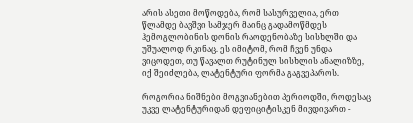არის ასეთი მოწოდება, რომ სასურველია, ერთ წლამდე ბავშვი სამჯერ მაინც გადამოწმდეს ჰემოგლობინის დონის რაოდენობაზე სისხლში და უშუალოდ რკინაც. ეს იმიტომ, რომ ჩვენ უნდა ვიცოდეთ, თუ წავალთ რუტინულ სისხლის ანალიზზე, იქ შეიძლება, ლატენტური ფორმა გაგვეპაროს.

როგორია ნიშნები მოგვიანებით პერიოდში, როდესაც უკვე ლატენტურიდან დეფიციტისკენ მივდივართ -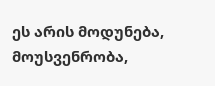ეს არის მოდუნება, მოუსვენრობა,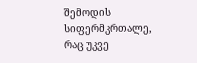შემოდის  სიფერმკრთალე, რაც უკვე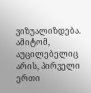ვიზუალიზდება. ამიტომ, აუცილებელიც არის, პირველი ერთი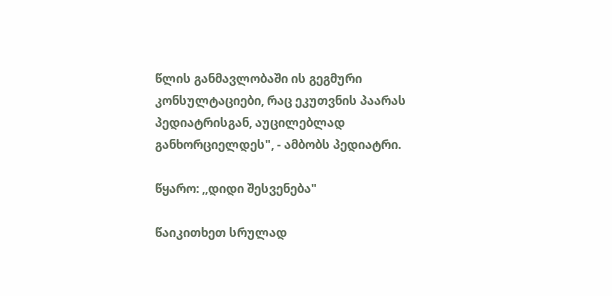წლის განმავლობაში ის გეგმური კონსულტაციები, რაც ეკუთვნის პაარას პედიატრისგან, აუცილებლად განხორციელდეს", - ამბობს პედიატრი.

წყარო: ,,დიდი შესვენება"

წაიკითხეთ სრულად